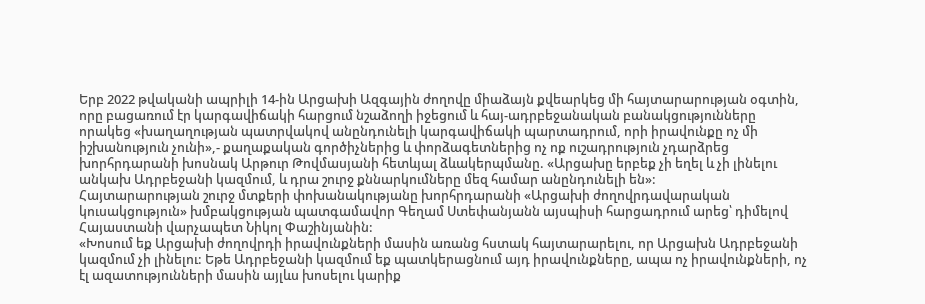Երբ 2022 թվականի ապրիլի 14-ին Արցախի Ազգային ժողովը միաձայն քվեարկեց մի հայտարարության օգտին, որը բացառում էր կարգավիճակի հարցում նշաձողի իջեցում և հայ-ադրբեջանական բանակցությունները որակեց «խաղաղության պատրվակով անընդունելի կարգավիճակի պարտադրում, որի իրավունքը ոչ մի իշխանություն չունի»,- քաղաքական գործիչներից և փորձագետներից ոչ ոք ուշադրություն չդարձրեց խորհրդարանի խոսնակ Արթուր Թովմասյանի հետևյալ ձևակերպմանը. «Արցախը երբեք չի եղել և չի լինելու անկախ Ադրբեջանի կազմում, և դրա շուրջ քննարկումները մեզ համար անընդունելի են»:
Հայտարարության շուրջ մտքերի փոխանակությանը խորհրդարանի «Արցախի ժողովրդավարական կուսակցություն» խմբակցության պատգամավոր Գեղամ Ստեփանյանն այսպիսի հարցադրում արեց՝ դիմելով Հայաստանի վարչապետ Նիկոլ Փաշինյանին:
«Խոսում եք Արցախի ժողովրդի իրավունքների մասին առանց հստակ հայտարարելու, որ Արցախն Ադրբեջանի կազմում չի լինելու: Եթե Ադրբեջանի կազմում եք պատկերացնում այդ իրավունքները, ապա ոչ իրավունքների, ոչ էլ ազատությունների մասին այլևս խոսելու կարիք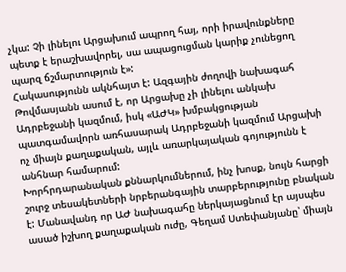չկա: Չի լինելու Արցախում ապրող հայ, որի իրավունքները պետք է երաշխավորել, սա ապացուցման կարիք չունեցող պարզ ճշմարտություն է»:
Հակասությունն ակնհայտ է: Ազգային ժողովի նախագահ Թովմասյանն ասում է, որ Արցախը չի լինելու անկախ Ադրբեջանի կազմում, իսկ «ԱԺԿ» խմբակցության պատգամավորն առհասարակ Ադրբեջանի կազմում Արցախի ոչ միայն քաղաքական, այլև առարկայական գոյությունն է անհնար համարում:
Խորհրդարանական քննարկումներում, ինչ խոսք, նույն հարցի շուրջ տեսակետների նրբերանգային տարբերությունը բնական է: Մանավանդ որ ԱԺ նախագահը ներկայացնում էր այսպես ասած իշխող քաղաքական ուժը, Գեղամ Ստեփանյանը՝ միայն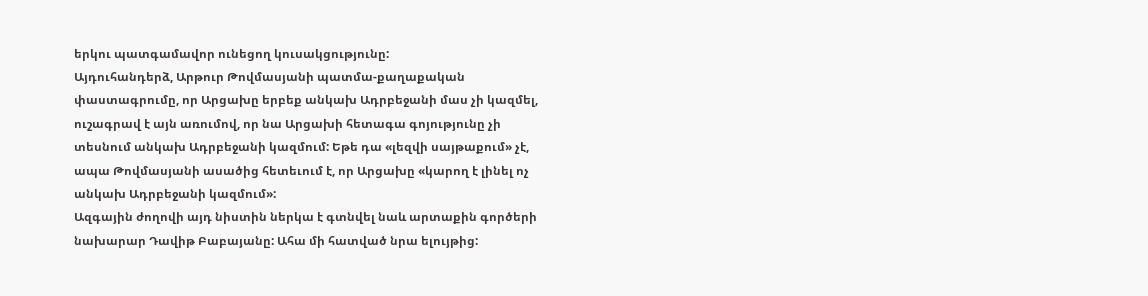երկու պատգամավոր ունեցող կուսակցությունը:
Այդուհանդերձ, Արթուր Թովմասյանի պատմա-քաղաքական փաստագրումը, որ Արցախը երբեք անկախ Ադրբեջանի մաս չի կազմել, ուշագրավ է այն առումով, որ նա Արցախի հետագա գոյությունը չի տեսնում անկախ Ադրբեջանի կազմում: Եթե դա «լեզվի սայթաքում» չէ, ապա Թովմասյանի ասածից հետեւում է, որ Արցախը «կարող է լինել ոչ անկախ Ադրբեջանի կազմում»:
Ազգային ժողովի այդ նիստին ներկա է գտնվել նաև արտաքին գործերի նախարար Դավիթ Բաբայանը: Ահա մի հատված նրա ելույթից: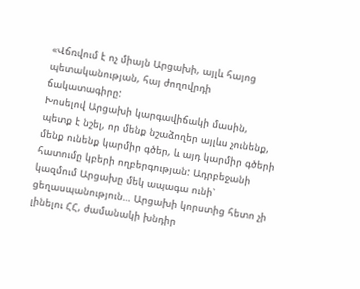«Վճռվում է ոչ միայն Արցախի, այլև հայոց պետականության, հայ ժողովրդի ճակատագիրը:
Խոսելով Արցախի կարգավիճակի մասին, պետք է նշել, որ մենք նշաձողեր այլևս չունենք, մենք ունենք կարմիր գծեր, և այդ կարմիր գծերի հատումը կբերի ողբերգության: Ադրբեջանի կազմում Արցախը մեկ ապագա ունի՝ ցեղասպանություն… Արցախի կորստից հետո չի լինելու ՀՀ, ժամանակի խնդիր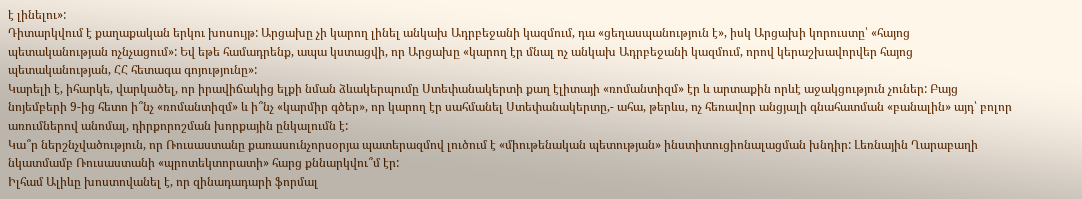է լինելու»:
Դիտարկվում է քաղաքական երկու խոսույթ: Արցախը չի կարող լինել անկախ Ադրբեջանի կազմում, դա «ցեղասպանություն է», իսկ Արցախի կորուստը՝ «հայոց պետականության ոչնչացում»: Եվ եթե համադրենք, ապա կստացվի, որ Արցախը «կարող էր մնալ ոչ անկախ Ադրբեջանի կազմում, որով կերաշխավորվեր հայոց պետականության, ՀՀ հետագա գոյությունը»:
Կարելի է, իհարկե, վարկածել, որ իրավիճակից ելքի նման ձևակերպումը Ստեփանակերտի քաղ էլիտայի «ռոմանտիզմ» էր և արտաքին որևէ աջակցություն չուներ: Բայց նոյեմբերի 9-ից հետո ի՞նչ «ռոմանտիզմ» և ի՞նչ «կարմիր գծեր», որ կարող էր սահմանել Ստեփանակերտը,- ահա, թերևս, ոչ հեռավոր անցյալի գնահատման «բանալին» այդ՝ բոլոր առումներով անոմալ, դիրքորոշման խորքային ընկալումն է:
Կա՞ր ներշնչվածություն, որ Ռուսաստանը քառասունչորսօրյա պատերազմով լուծում է «միութենական պետության» ինստիտուցիոնալացման խնդիր: Լեռնային Ղարաբաղի նկատմամբ Ռուսաստանի «պրոտեկտորատի» հարց քննարկվու՞մ էր:
Իլհամ Ալիևը խոստովանել է, որ զինադադարի ֆորմալ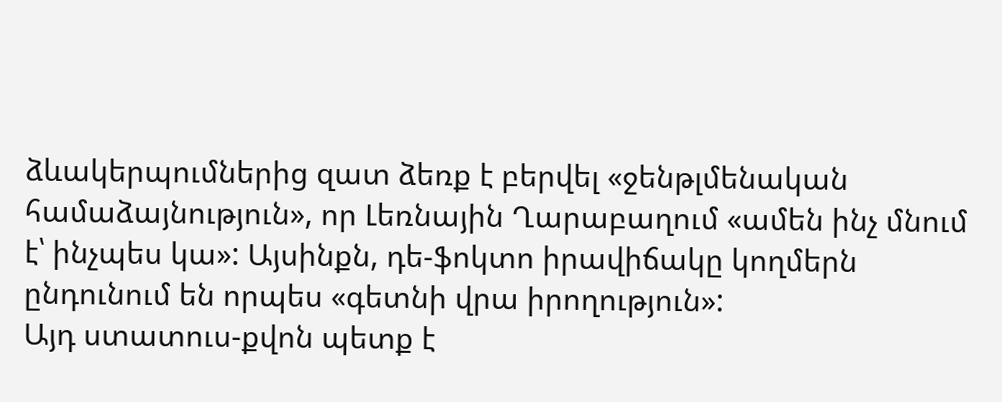ձևակերպումներից զատ ձեռք է բերվել «ջենթլմենական համաձայնություն», որ Լեռնային Ղարաբաղում «ամեն ինչ մնում է՝ ինչպես կա»: Այսինքն, դե-ֆոկտո իրավիճակը կողմերն ընդունում են որպես «գետնի վրա իրողություն»:
Այդ ստատուս-քվոն պետք է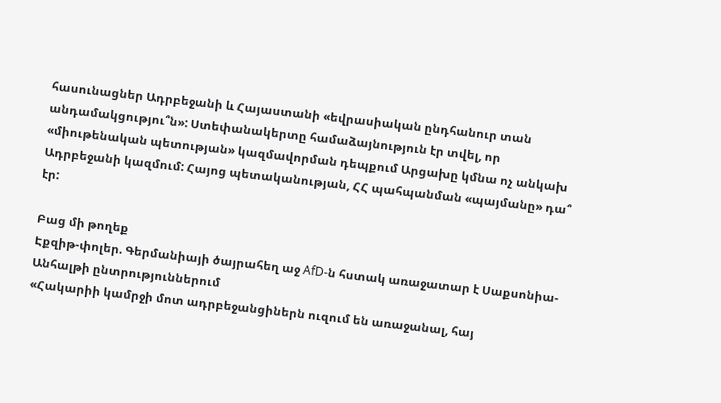հասունացներ Ադրբեջանի և Հայաստանի «եվրասիական ընդհանուր տան անդամակցությու՞ն»: Ստեփանակերտը համաձայնություն էր տվել, որ «միութենական պետության» կազմավորման դեպքում Արցախը կմնա ոչ անկախ Ադրբեջանի կազմում: Հայոց պետականության, ՀՀ պահպանման «պայմանը» դա՞ էր:

Բաց մի թողեք
Էքզիթ-փոլեր. Գերմանիայի ծայրահեղ աջ AfD-ն հստակ առաջատար է Սաքսոնիա-Անհալթի ընտրություններում
«Հակարիի կամրջի մոտ ադրբեջանցիներն ուզում են առաջանալ, հայ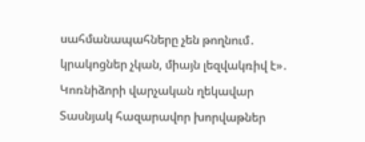սահմանապահները չեն թողնում․ կրակոցներ չկան, միայն լեզվակռիվ է»․ Կոռնիձորի վարչական ղեկավար
Տասնյակ հազարավոր խորվաթներ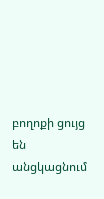բողոքի ցույց են անցկացնում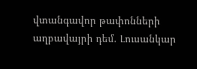վտանգավոր թափոնների աղբավայրի դեմ. Լուսանկար